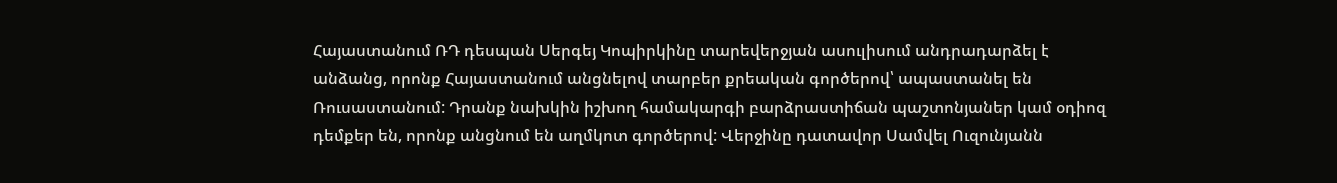Հայաստանում ՌԴ դեսպան Սերգեյ Կոպիրկինը տարեվերջյան ասուլիսում անդրադարձել է անձանց, որոնք Հայաստանում անցնելով տարբեր քրեական գործերով՝ ապաստանել են Ռուսաստանում: Դրանք նախկին իշխող համակարգի բարձրաստիճան պաշտոնյաներ կամ օդիոզ դեմքեր են, որոնք անցնում են աղմկոտ գործերով: Վերջինը դատավոր Սամվել Ուզունյանն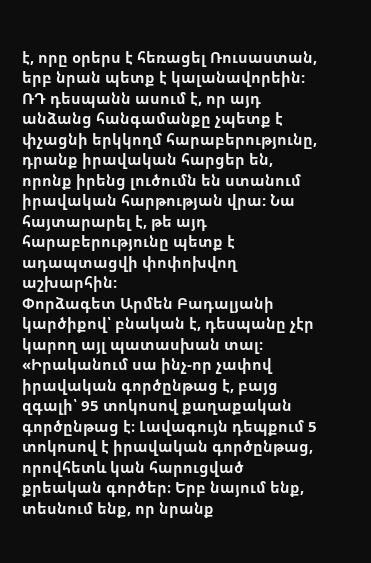է, որը օրերս է հեռացել Ռուսաստան, երբ նրան պետք է կալանավորեին:
ՌԴ դեսպանն ասում է, որ այդ անձանց հանգամանքը չպետք է փչացնի երկկողմ հարաբերությունը, դրանք իրավական հարցեր են, որոնք իրենց լուծումն են ստանում իրավական հարթության վրա: Նա հայտարարել է, թե այդ հարաբերությունը պետք է ադապտացվի փոփոխվող աշխարհին:
Փորձագետ Արմեն Բադալյանի կարծիքով՝ բնական է, դեսպանը չէր կարող այլ պատասխան տալ: «Իրականում սա ինչ-որ չափով իրավական գործընթաց է, բայց զգալի՝ 95 տոկոսով քաղաքական գործընթաց է։ Լավագույն դեպքում 5 տոկոսով է իրավական գործընթաց, որովհետև կան հարուցված քրեական գործեր։ Երբ նայում ենք, տեսնում ենք, որ նրանք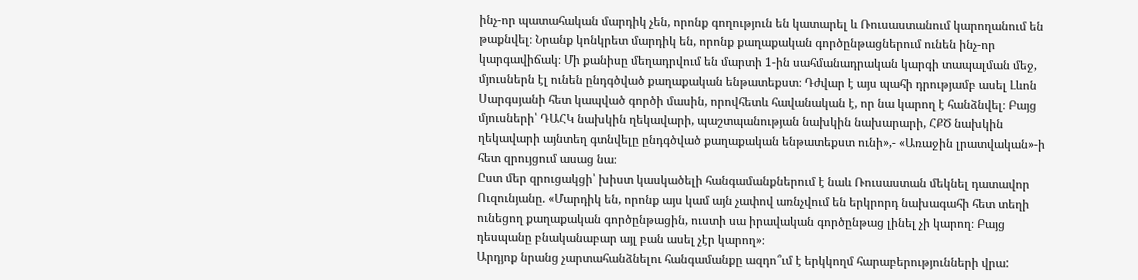ինչ-որ պատահական մարդիկ չեն, որոնք գողություն են կատարել և Ռուսաստանում կարողանում են թաքնվել։ Նրանք կոնկրետ մարդիկ են, որոնք քաղաքական գործընթացներում ունեն ինչ-որ կարգավիճակ։ Մի քանիսը մեղադրվում են մարտի 1-ին սահմանադրական կարգի տապալման մեջ, մյուսներն էլ ունեն ընդգծված քաղաքական ենթատեքստ։ Դժվար է այս պահի դրությամբ ասել Լևոն Սարգսյանի հետ կապված գործի մասին, որովհետև հավանական է, որ նա կարող է հանձնվել։ Բայց մյուսների՝ ԴԱՀԿ նախկին ղեկավարի, պաշտպանության նախկին նախարարի, ՀՔԾ նախկին ղեկավարի այնտեղ գտնվելը ընդգծված քաղաքական ենթատեքստ ունի»,- «Առաջին լրատվական»-ի հետ զրույցում ասաց նա։
Ըստ մեր զրուցակցի՝ խիստ կասկածելի հանգամանքներում է նաև Ռուսաստան մեկնել դատավոր Ուզունյանը. «Մարդիկ են, որոնք այս կամ այն չափով առնչվում են երկրորդ նախագահի հետ տեղի ունեցող քաղաքական գործընթացին, ուստի սա իրավական գործընթաց լինել չի կարող։ Բայց դեսպանը բնականաբար այլ բան ասել չէր կարող»։
Արդյոք նրանց չարտահանձնելու հանգամանքը ազդո՞ւմ է երկկողմ հարաբերությունների վրա: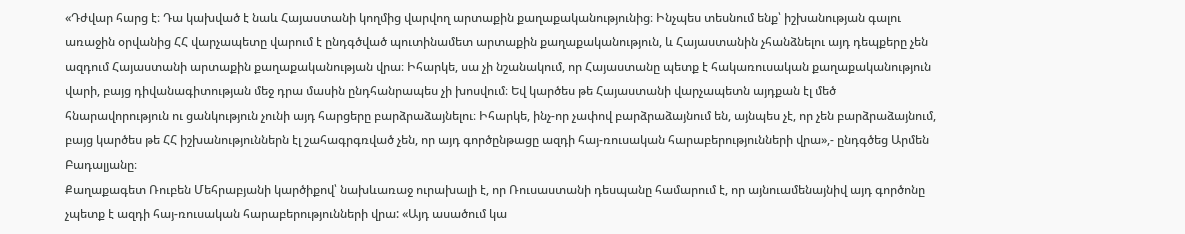«Դժվար հարց է։ Դա կախված է նաև Հայաստանի կողմից վարվող արտաքին քաղաքականությունից։ Ինչպես տեսնում ենք՝ իշխանության գալու առաջին օրվանից ՀՀ վարչապետը վարում է ընդգծված պուտինամետ արտաքին քաղաքականություն, և Հայաստանին չհանձնելու այդ դեպքերը չեն ազդում Հայաստանի արտաքին քաղաքականության վրա։ Իհարկե, սա չի նշանակում, որ Հայաստանը պետք է հակառուսական քաղաքականություն վարի, բայց դիվանագիտության մեջ դրա մասին ընդհանրապես չի խոսվում։ Եվ կարծես թե Հայաստանի վարչապետն այդքան էլ մեծ հնարավորություն ու ցանկություն չունի այդ հարցերը բարձրաձայնելու։ Իհարկե, ինչ-որ չափով բարձրաձայնում են, այնպես չէ, որ չեն բարձրաձայնում, բայց կարծես թե ՀՀ իշխանություններն էլ շահագրգռված չեն, որ այդ գործընթացը ազդի հայ-ռուսական հարաբերությունների վրա»,- ընդգծեց Արմեն Բադալյանը։
Քաղաքագետ Ռուբեն Մեհրաբյանի կարծիքով՝ նախևառաջ ուրախալի է, որ Ռուսաստանի դեսպանը համարում է, որ այնուամենայնիվ այդ գործոնը չպետք է ազդի հայ-ռուսական հարաբերությունների վրա: «Այդ ասածում կա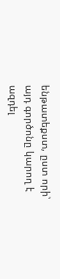ենթատեքստ, ըստ որի՝ այդ գործոնը կարող է ազդել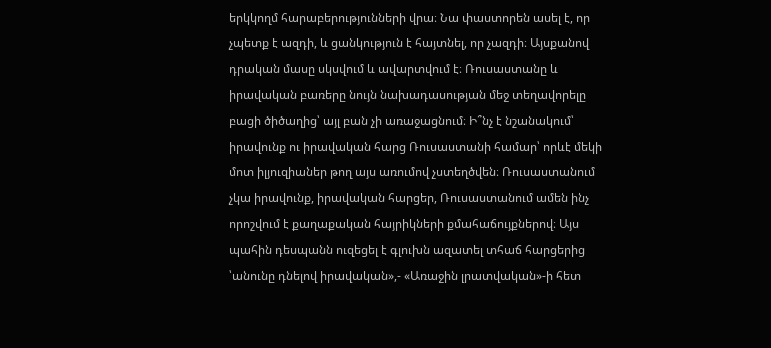երկկողմ հարաբերությունների վրա։ Նա փաստորեն ասել է, որ չպետք է ազդի, և ցանկություն է հայտնել, որ չազդի։ Այսքանով դրական մասը սկսվում և ավարտվում է։ Ռուսաստանը և իրավական բառերը նույն նախադասության մեջ տեղավորելը բացի ծիծաղից՝ այլ բան չի առաջացնում։ Ի՞նչ է նշանակում՝ իրավունք ու իրավական հարց Ռուսաստանի համար՝ որևէ մեկի մոտ իլյուզիաներ թող այս առումով չստեղծվեն։ Ռուսաստանում չկա իրավունք, իրավական հարցեր, Ռուսաստանում ամեն ինչ որոշվում է քաղաքական հայրիկների քմահաճույքներով։ Այս պահին դեսպանն ուզեցել է գլուխն ազատել տհաճ հարցերից ՝անունը դնելով իրավական»,- «Առաջին լրատվական»-ի հետ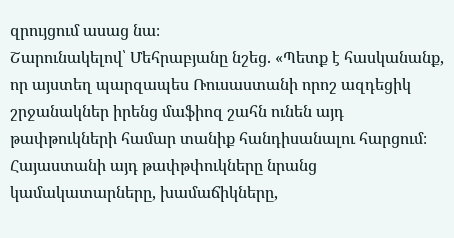զրույցում ասաց նա։
Շարունակելով՝ Մեհրաբյանը նշեց. «Պետք է հասկանանք, որ այստեղ պարզապես Ռուսաստանի որոշ ազդեցիկ շրջանակներ իրենց մաֆիոզ շահն ունեն այդ թափթուկների համար տանիք հանդիսանալու հարցում։ Հայաստանի այդ թափթփուկները նրանց կամակատարները, խամաճիկները,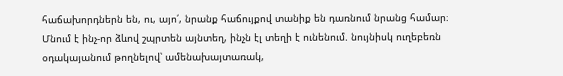հաճախորդներն են, ու, այո՛, նրանք հաճույքով տանիք են դառնում նրանց համար։ Մնում է ինչ-որ ձևով շպրտեն այնտեղ, ինչն էլ տեղի է ունենում. նույնիսկ ուղեբեռն օդակայանում թողնելով՝ ամենախայտառակ,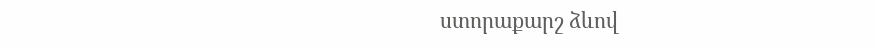ստորաքարշ ձևով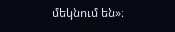մեկնում են»։